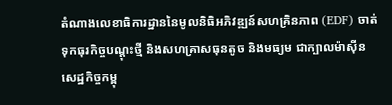តំណាងលេខាធិការដ្ឋាននៃមូលនិធិអភិវឌ្ឍន៍សហគ្រិនភាព (EDF) ចាត់ទុកធុរកិច្ចបណ្តុះថ្មី និងសហគ្រាសធុនតូច និងមធ្យម ជាក្បាលម៉ាស៊ីនសេដ្ឋកិច្ចកម្ពុ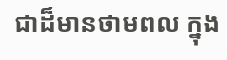ជាដ៏មានថាមពល ក្នុង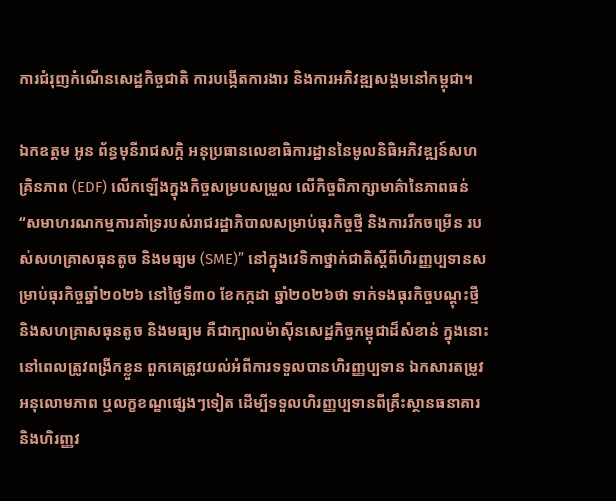ការជំរុញកំណើនសេដ្ឋកិច្ចជាតិ ការបង្កើតការងារ និងការអភិវឌ្ឍសង្គមនៅកម្ពុជា។

ឯកឧត្តម អូន ព័ន្ធមុនីរាជសក្តិ អនុប្រធានលេខាធិការដ្ឋាននៃមូលនិធិអភិវឌ្ឍន៍សហគ្រិនភាព (EDF) លើកឡើងក្នុងកិច្ចសម្របសម្រួល លើកិច្ចពិភាក្សាមាគ៌ានៃភាពធន់ “សមាហរណកម្មការគាំទ្ររបស់រាជរដ្ឋាភិបាលសម្រាប់ធុរកិច្ចថ្មី និងការរីកចម្រើន របស់សហគ្រាសធុនតូច និងមធ្យម (SME)” នៅក្នុងវេទិកាថ្នាក់ជាតិស្តីពីហិរញ្ញប្បទានសម្រាប់ធុរកិច្ចឆ្នាំ២០២៦ នៅថ្ងៃទី៣០ ខែកក្កដា ឆ្នាំ២០២៦ថា ទាក់ទងធុរកិច្ចបណ្តុះថ្មី និងសហគ្រាសធុនតូច និងមធ្យម គឺជាក្បាលម៉ាស៊ីនសេដ្ឋកិច្ចកម្ពុជាដ៏សំខាន់ ក្នុងនោះ នៅពេលត្រូវពង្រីកខ្លួន ពួកគេត្រូវយល់អំពីការទទួលបានហិរញ្ញប្បទាន ឯកសារតម្រូវ អនុលោមភាព ឬលក្ខខណ្ឌផ្សេងៗទៀត ដើម្បីទទួលហិរញ្ញប្បទានពីគ្រឹះស្ថានធនាគារ និងហិរញ្ញវ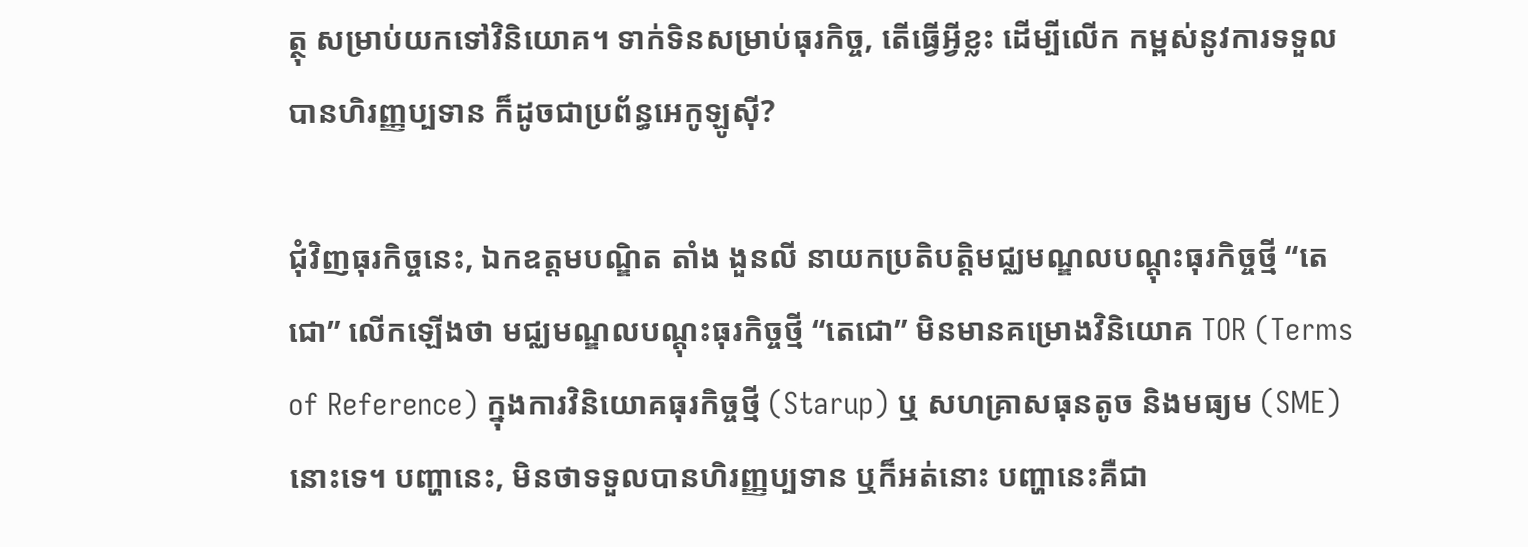ត្ថុ សម្រាប់យកទៅវិនិយោគ។ ទាក់ទិនសម្រាប់ធុរកិច្ច, តើធ្វើអ្វីខ្លះ ដើម្បីលើក កម្ពស់នូវការទទួលបានហិរញ្ញប្បទាន ក៏ដូចជាប្រព័ន្ធអេកូឡូស៊ី?

ជុំវិញធុរកិច្ចនេះ, ឯកឧត្តមបណ្ឌិត តាំង ងួនលី នាយកប្រតិបត្តិមជ្ឈមណ្ឌលបណ្តុះធុរកិច្ចថ្មី “តេជោ” លើកឡើងថា មជ្ឈមណ្ឌលបណ្តុះធុរកិច្ចថ្មី “តេជោ” មិនមានគម្រោងវិនិយោគ TOR (Terms of Reference) ក្នុងការវិនិយោគធុរកិច្ចថ្មី (Starup) ឬ សហគ្រាសធុនតូច និងមធ្យម (SME) នោះទេ។ បញ្ហានេះ, មិនថាទទួលបានហិរញ្ញប្បទាន ឬក៏អត់នោះ បញ្ហានេះគឺជា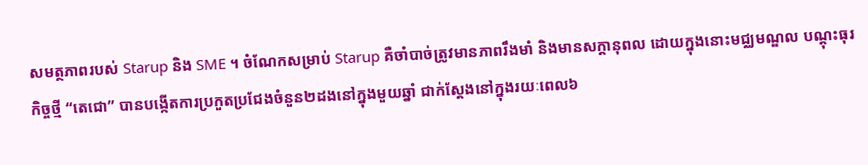សមត្ថភាពរបស់ Starup និង SME ។ ចំណែកសម្រាប់ Starup គឺចាំបាច់ត្រូវមានភាពរឹងមាំ និងមានសក្តានុពល ដោយក្នុងនោះមជ្ឈមណ្ឌល បណ្តុះធុរកិច្ចថ្មី “តេជោ” បានបង្កើតការប្រកួតប្រជែងចំនួន២ដងនៅក្នុងមួយឆ្នាំ ជាក់ស្តែងនៅក្នុងរយៈពេល៦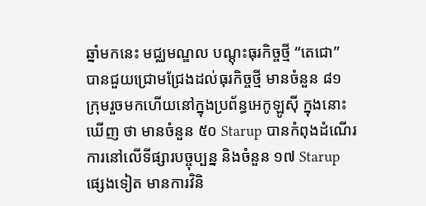ឆ្នាំមកនេះ មជ្ឈមណ្ឌល បណ្តុះធុរកិច្ចថ្មី “តេជោ” បានជួយជ្រោមជ្រែងដល់ធុរកិច្ចថ្មី មានចំនួន ៨១ ក្រុមរួចមកហើយនៅក្នុងប្រព័ន្ធអេកូឡូស៊ី ក្នុងនោះឃើញ ថា មានចំនួន ៥០ Starup បានកំពុងដំណើរការនៅលើទីផ្សារបច្ចុប្បន្ន និងចំនួន ១៧ Starup ផ្សេងទៀត មានការវិនិ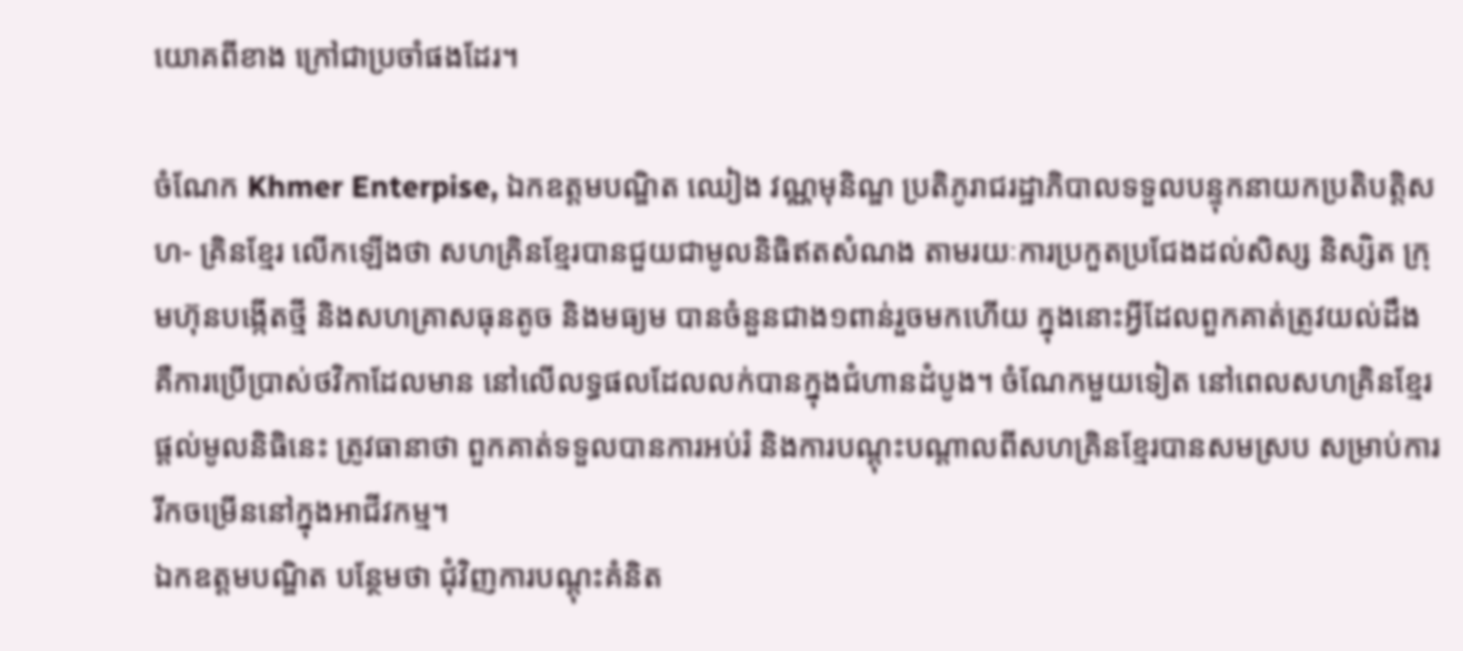យោគពីខាង ក្រៅជាប្រចាំផងដែរ។

ចំណែក Khmer Enterpise, ឯកឧត្តមបណ្ឌិត ឈៀង វណ្ណមុនិណ្ឌ ប្រតិភូរាជរដ្ឋាភិបាលទទួលបន្ទុកនាយកប្រតិបត្តិសហ- គ្រិនខ្មែរ លើកឡើងថា សហគ្រិនខ្មែរបានជួយជាមូលនិធិឥតសំណង តាមរយៈការប្រកួតប្រជែងដល់សិស្ស និស្សិត ក្រុមហ៊ុនបង្កើតថ្មី និងសហគ្រាសធុនតូច និងមធ្យម បានចំនួនជាង១ពាន់រួចមកហើយ ក្នុងនោះអ្វីដែលពួកគាត់ត្រូវយល់ដឹង គឺការប្រើប្រាស់ថវិកាដែលមាន នៅលើលទ្ធផលដែលលក់បានក្នុងជំហានដំបូង។ ចំណែកមួយទៀត នៅពេលសហគ្រិនខ្មែរផ្តល់មូលនិធិនេះ ត្រូវធានាថា ពួកគាត់ទទួលបានការអប់រំ និងការបណ្តុះបណ្តាលពីសហគ្រិនខ្មែរបានសមស្រប សម្រាប់ការរីកចម្រើននៅក្នុងអាជីវកម្ម។
ឯកឧត្តមបណ្ឌិត បន្ថែមថា ជុំវិញការបណ្តុះគំនិត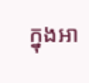ក្នុងអា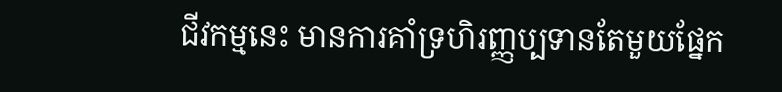ជីវកម្មនេះ មានការគាំទ្រហិរញ្ញប្បទានតែមួយផ្នែក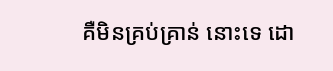គឺមិនគ្រប់គ្រាន់ នោះទេ ដោ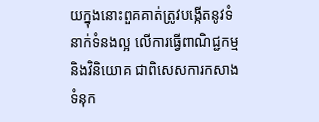យក្នុងនោះពួគគាត់ត្រូវបង្កើតនូវទំនាក់ទំនងល្អ លើការធ្វើពាណិជ្ជកម្ម និងវិនិយោគ ជាពិសេសការកសាងទំនុក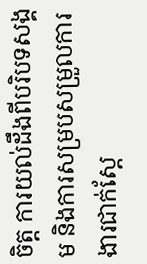ចិត្ត ការយល់ដឹងពីបរិបទសង្គម និងការសម្របសម្រួលការងារជាក់ស្តែ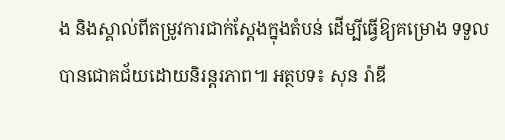ង និងស្គាល់ពីតម្រូវការជាក់ស្តែងក្នុងតំបន់ ដើម្បីធ្វើឱ្យគម្រោង ទទួលបានជោគជ័យដោយនិរន្តរភាព៕ អត្ថបទ៖ សុន រ៉ាឌី